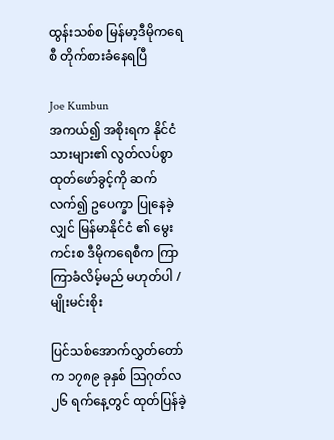ထွန်းသစ်စ မြန်မာ့ဒီမိုကရေစီ တိုက်စားခံနေရပြီ

Joe Kumbun
အကယ်၍ အစိုးရက နိုင်ငံသားများ၏ လွတ်လပ်စွာထုတ်ဖော်ခွင့်ကို ဆက်လက်၍ ဥပေက္ခာ ပြုနေခဲ့လျှင် မြန်မာနိုင်ငံ ၏ မွေးကင်းစ ဒီမိုကရေစီက ကြာကြာခံလိမ့်မည် မဟုတ်ပါ / မျိုးမင်းစိုး

ပြင်သစ်အောက်လွှတ်တော်က ၁၇၈၉ ခုနှစ် သြဂုတ်လ ၂၆ ရက်နေ့တွင် ထုတ်ပြန်ခဲ့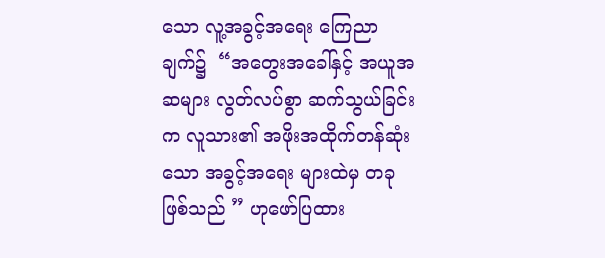သော လူ့အခွင့်အရေး ကြေညာချက်၌  “အတွေးအခေါ်နှင့် အယူအဆများ လွတ်လပ်စွာ ဆက်သွယ်ခြင်းက လူသား၏ အဖိုးအထိုက်တန်ဆုံးသော အခွင့်အရေး များထဲမှ တခုဖြစ်သည် ” ဟုဖော်ပြထား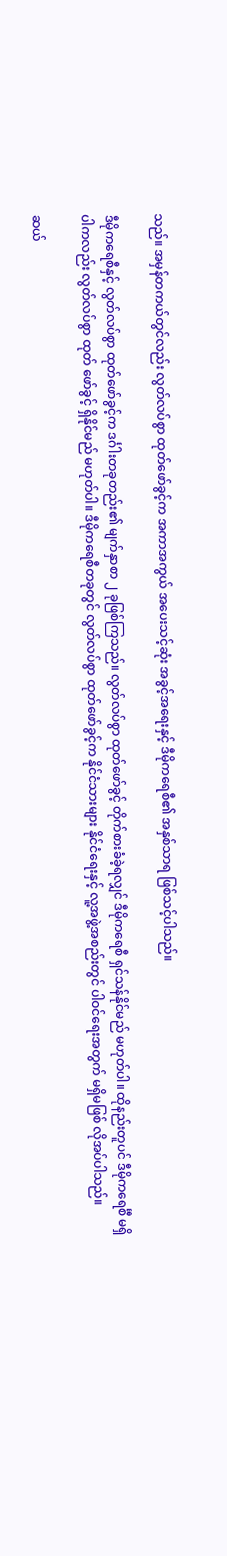သည်။ အမှန်တကယ်တွင်လည်း လွတ်လပ်စွာ ထုတ်ဖော်ခွင့်က အကာအကွယ် အပေးသင့်ဆုံး အခွင့်အရေးနှင့် ဒီမိုကရေစီ၏ အနှစ်သာရ ဖြစ်သင့်ပါသည်။

ဒီမိုကရေစီနှင့် လွတ်လပ်စွာ ထုတ်ဖော်ခွင့်က ဒင်္ဂါးတခုတည်း၏ မျက်နှာစာ ၂ ခုဖြစ်ကြသည်။ လွတ်လပ်စွာ ထုတ်ဖော်ခွင့် တိုက်စားခံခဲ့ရလျှင် ဒီမိုကရေစီ ရှင်သန်နိုင်မည် မဟုတ်ပါ။ ထိုနည်းတူပင် ဒီမိုကရေင်္စီ မရှိပါကလည်း လွတ်လပ်စွာ ထုတ် ဖော်ခွင့် ရှိနိုင်မည် မဟုတ်ပါ။ ဒီမိုကရေစီတခုတွင် လွတ်လပ်စွာ ထုတ်ဖော်ခွင့်က နိုင်ငံသားများ နိုင်ငံရေးနှင့် လူ့အဖွဲ့အစည်းတွင် ပါဝင်ရေးအတွက် မရှိမဖြစ် လိုအပ်ပါသည်။

ဆယ်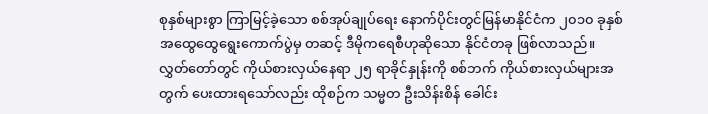စုနှစ်များစွာ ကြာမြင့်ခဲ့သော စစ်အုပ်ချုပ်ရေး နောက်ပိုင်းတွင်မြန်မာနိုင်ငံက ၂၀၁၀ ခုနှစ် အထွေထွေရွေးကောက်ပွဲမှ တဆင့် ဒီမိုကရေစီဟုဆိုသော နိုင်ငံတခု ဖြစ်လာသည်။ လွှတ်တော်တွင် ကိုယ်စားလှယ်နေရာ ၂၅ ရာခိုင်နှုန်းကို စစ်ဘက် ကိုယ်စားလှယ်များအတွက် ပေးထားရသော်လည်း ထိုစဉ်က သမ္မတ ဦးသိန်းစိန် ခေါင်း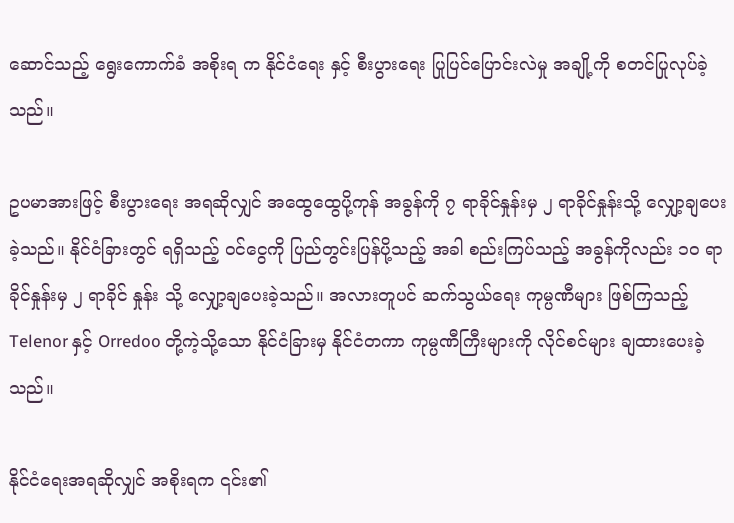ဆောင်သည့် ရွေးကောက်ခံ အစိုးရ က နိုင်ငံရေး နှင့် စီးပွားရေး ပြုပြင်ပြောင်းလဲမှု အချို့ကို စတင်ပြုလုပ်ခဲ့သည်။

ဥပမာအားဖြင့် စီးပွားရေး အရဆိုလျှင် အထွေထွေပို့ကုန် အခွန်ကို ၇ ရာခိုင်နှုန်းမှ ၂ ရာခိုင်နှုန်းသို့ လျှော့ချပေးခဲ့သည်။ နိုင်ငံခြားတွင် ရရှိသည့် ဝင်ငွေကို ပြည်တွင်းပြန်ပို့သည့် အခါ စည်းကြပ်သည့် အခွန်ကိုလည်း ၁၀ ရာခိုင်နှုန်းမှ ၂ ရာခိုင် နှုန်း သို့ လျှော့ချပေးခဲ့သည်။ အလားတူပင် ဆက်သွယ်ရေး ကုမ္ပဏီများ ဖြစ်ကြသည့် Telenor နှင့် Orredoo တို့ကဲ့သို့သော နိုင်ငံခြားမှ နိုင်ငံတကာ ကုမ္ပဏီကြီးများကို လိုင်စင်များ ချထားပေးခဲ့သည်။

နိုင်ငံရေးအရဆိုလျှင် အစိုးရက ၎င်း၏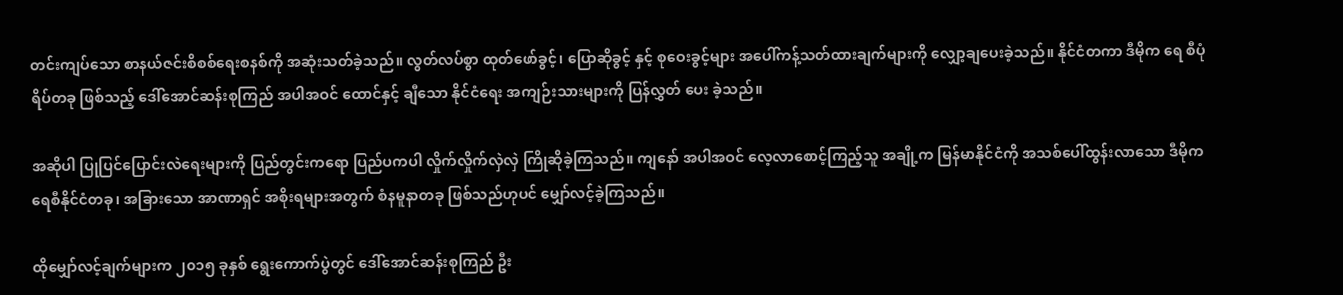တင်းကျပ်သော စာနယ်ဇင်းစိစစ်ရေးစနစ်ကို အဆုံးသတ်ခဲ့သည်။ လွတ်လပ်စွာ ထုတ်ဖော်ခွင့်၊ ပြောဆိုခွင့် နှင့် စုဝေးခွင့်များ အပေါ်ကန့်သတ်ထားချက်များကို လျှော့ချပေးခဲ့သည်။ နိုင်ငံတကာ ဒီမိုက ရေ စီပုံရိပ်တခု ဖြစ်သည့် ဒေါ်အောင်ဆန်းစုကြည် အပါအဝင် ထောင်နှင့် ချီသော နိုင်ငံရေး အကျဉ်းသားများကို ပြန်လွှတ် ပေး ခဲ့သည်။

အဆိုပါ ပြုပြင်ပြောင်းလဲရေးများကို ပြည်တွင်းကရော ပြည်ပကပါ လှိုက်လှိုက်လှဲလှဲ ကြိုဆိုခဲ့ကြသည်။ ကျနော် အပါအဝင် လေ့လာစောင့်ကြည့်သူ အချို့က မြန်မာနိုင်ငံကို အသစ်ပေါ်ထွန်းလာသော ဒီမိုကရေစီနိုင်ငံတခု၊ အခြားသော အာဏာရှင် အစိုးရများအတွက် စံနမူနာတခု ဖြစ်သည်ဟုပင် မျှော်လင့်ခဲ့ကြသည်။

ထိုမျှော်လင့်ချက်များက ၂၀၁၅ ခုနှစ် ရွေးကောက်ပွဲတွင် ဒေါ်အောင်ဆန်းစုကြည် ဦး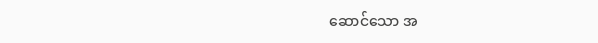ဆောင်သော အ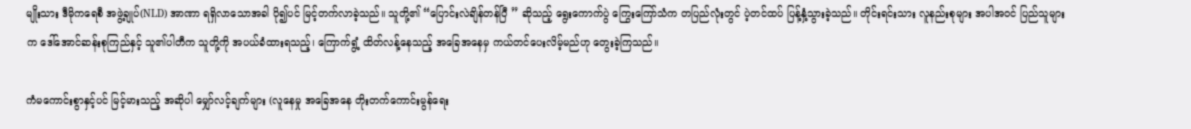မျိုးသား ဒီမိုကရေစီ အဖွဲ့ချုပ်(NLD) အာဏာ ရရှိလာသောအခါ ပို၍ပင် မြင့်တက်လာခဲ့သည်။ သူတို့၏ “ပြောင်းလဲချိန်တန်ပြီ ” ဆိုသည့် ရွေးကောက်ပွဲ ကြွေးကြော်သံက တပြည်လုံးတွင် ပဲ့တင်ထပ် ပြန့်နှံ့သွားခဲ့သည်။ တိုင်းရင်းသား လူနည်းစုများ အပါအဝင် ပြည်သူများက ဒေါ်အောင်ဆန်းစုကြည်နှင့် သူ၏ပါတီက သူတို့ကို အပယ်ခံထားရသည့်၊ ကြောက်ရွံ့ ထိတ်လန့်နေသည့် အခြေအနေမှ ကယ်တင်ပေးလိမ့်မည်ဟု တွေးခဲ့ကြသည်။

ကံမကောင်းစွာနှင့်ပင် မြင့်မားသည့် အဆိုပါ မျှော်လင့်ချက်များ (လူနေမှု အခြေအနေ တိုးတက်ကောင်းမွန်ရေး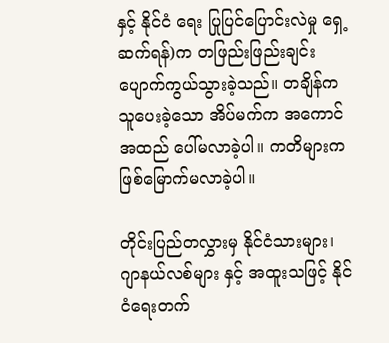နှင့် နိုင်ငံ ရေး ပြုပြင်ပြောင်းလဲမှု ရှေ့ဆက်ရန်)က တဖြည်းဖြည်းချင်း ပျောက်ကွယ်သွားခဲ့သည်။ တချိန်က သူပေးခဲ့သော အိပ်မက်က အကောင်အထည် ပေါ်မလာခဲ့ပါ။ ကတိများက ဖြစ်မြောက်မလာခဲ့ပါ။

တိုင်းပြည်တလွှားမှ နိုင်ငံသားများ၊ ဂျာနယ်လစ်များ နှင့် အထူးသဖြင့် နိုင်ငံရေးတက်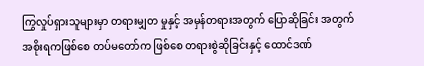ကြွလှုပ်ရှားသူများမှာ တရားမျှတ မှုနှင့် အမှန်တရားအတွက် ပြောဆိုခြင်း အတွက် အစိုးရကဖြစ်စေ တပ်မတော်က ဖြစ်စေ တရားစွဲဆိုခြင်းနှင့် ထောင်ဒဏ်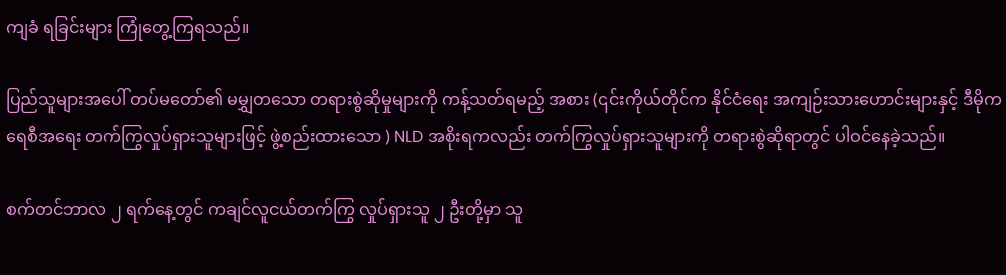ကျခံ ရခြင်းများ ကြုံတွေ့ကြရသည်။

ပြည်သူများအပေါ် တပ်မတော်၏ မမျွှတသော တရားစွဲဆိုမှုများကို ကန့်သတ်ရမည့် အစား (၎င်းကိုယ်တိုင်က နိုင်ငံရေး အကျဉ်းသားဟောင်းများနှင့် ဒီမိုကရေစီအရေး တက်ကြွလှုပ်ရှားသူများဖြင့် ဖွဲ့စည်းထားသော ) NLD အစိုးရကလည်း တက်ကြွလှုပ်ရှားသူများကို တရားစွဲဆိုရာတွင် ပါဝင်နေခဲ့သည်။

စက်တင်ဘာလ ၂ ရက်နေ့တွင် ကချင်လူငယ်တက်ကြွ လှုပ်ရှားသူ ၂ ဦးတို့မှာ သူ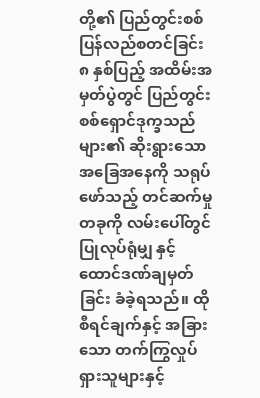တို့၏ ပြည်တွင်းစစ် ပြန်လည်စတင်ခြင်း ၈ နှစ်ပြည့် အထိမ်းအမှတ်ပွဲတွင် ပြည်တွင်း စစ်ရှောင်ဒုက္ခသည်များ၏ ဆိုးရွားသော အခြေအနေကို သရုပ်ဖော်သည့် တင်ဆက်မှုတခုကို လမ်းပေါ်တွင် ပြုလုပ်ရုံမျှ နှင့် ထောင်ဒဏ်ချမှတ်ခြင်း ခံခဲ့ရသည်။ ထိုစီရင်ချက်နှင့် အခြားသော တက်ကြွလှုပ်ရှားသူများနှင့်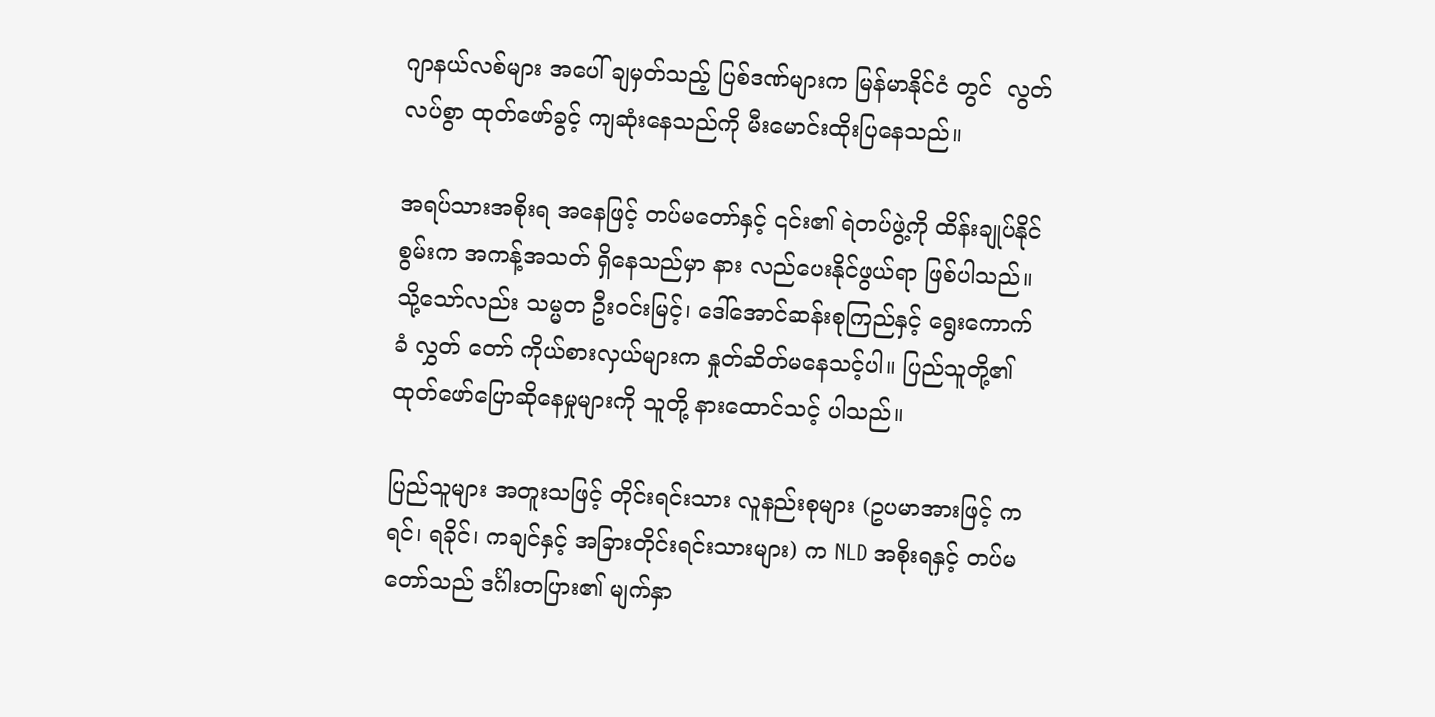ဂျာနယ်လစ်များ အပေါ် ချမှတ်သည့် ပြစ်ဒဏ်များက မြန်မာနိုင်ငံ တွင်  လွတ်လပ်စွာ ထုတ်ဖော်ခွင့် ကျဆုံးနေသည်ကို မီးမောင်းထိုးပြနေသည်။

အရပ်သားအစိုးရ အနေဖြင့် တပ်မတော်နှင့် ၎င်း၏ ရဲတပ်ဖွဲ့ကို ထိန်းချုပ်နိုင်စွမ်းက အကန့်အသတ် ရှိနေသည်မှာ နား လည်ပေးနိုင်ဖွယ်ရာ ဖြစ်ပါသည်။ သို့သော်လည်း သမ္မတ ဦးဝင်းမြင့်၊ ဒေါ်အောင်ဆန်းစုကြည်နှင့် ရွေးကောက်ခံ လွှတ် တော် ကိုယ်စားလှယ်များက နှုတ်ဆိတ်မနေသင့်ပါ။ ပြည်သူတို့၏ ထုတ်ဖော်ပြောဆိုနေမှုများကို သူတို့ နားထောင်သင့် ပါသည်။

ပြည်သူများ အတူးသဖြင့် တိုင်းရင်းသား လူနည်းစုများ (ဥပမာအားဖြင့် ကရင်၊ ရခိုင်၊ ကချင်နှင့် အခြားတိုင်းရင်းသားများ) က NLD အစိုးရနှင့် တပ်မတော်သည် ဒင်္ဂါးတပြား၏ မျက်နှာ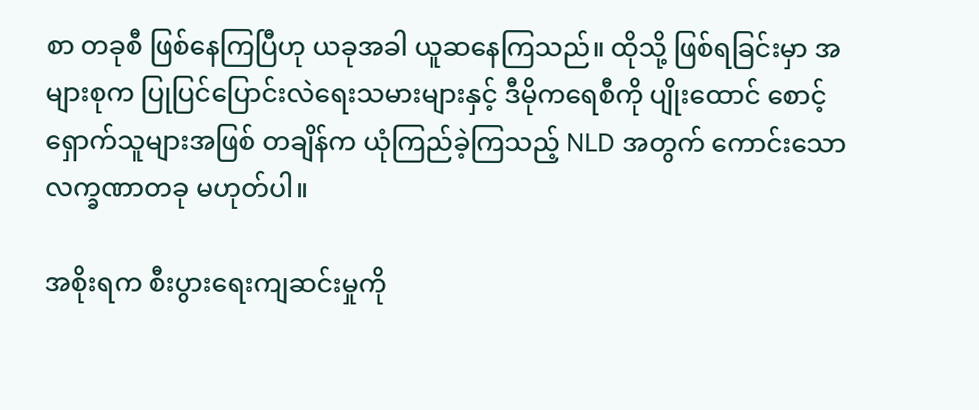စာ တခုစီ ဖြစ်နေကြပြီဟု ယခုအခါ ယူဆနေကြသည်။ ထိုသို့ ဖြစ်ရခြင်းမှာ အများစုက ပြုပြင်ပြောင်းလဲရေးသမားများနှင့် ဒီမိုကရေစီကို ပျိုးထောင် စောင့်ရှောက်သူများအဖြစ် တချိန်က ယုံကြည်ခဲ့ကြသည့် NLD အတွက် ကောင်းသော လက္ခဏာတခု မဟုတ်ပါ။

အစိုးရက စီးပွားရေးကျဆင်းမှုကို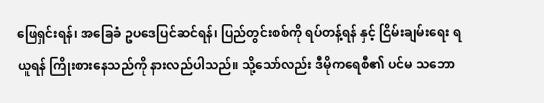ဖြေရှင်းရန်၊ အခြေခံ ဥပဒေပြင်ဆင်ရန်၊ ပြည်တွင်းစစ်ကို ရပ်တန့်ရန် နှင့် ငြိမ်းချမ်းရေး ရယူရန် ကြိုးစားနေသည်ကို နားလည်ပါသည်။ သို့သော်လည်း ဒီမိုကရေစီ၏ ပင်မ သဘော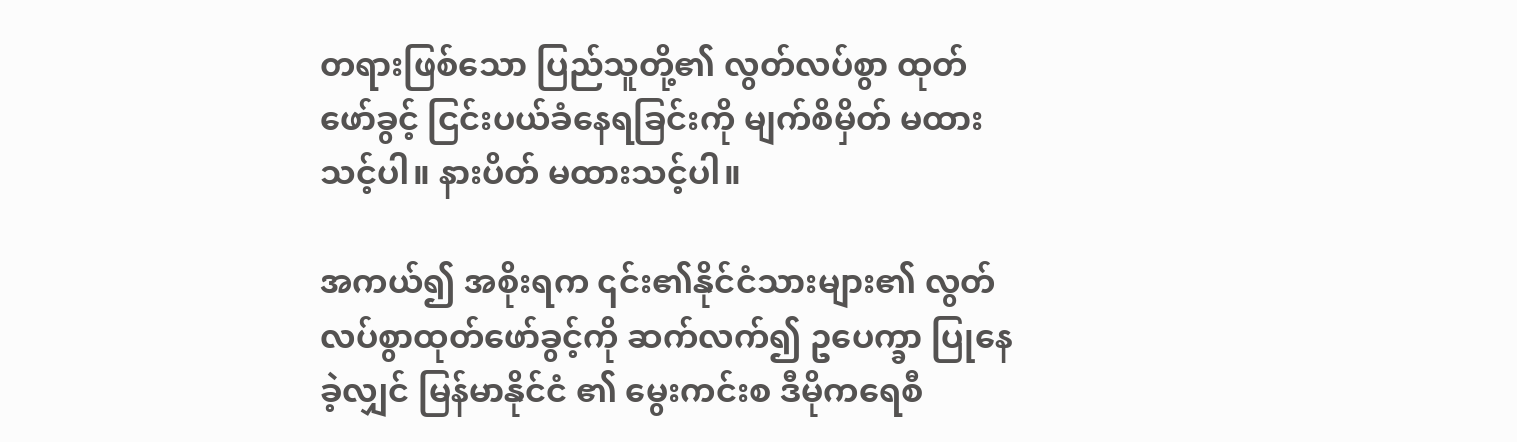တရားဖြစ်သော ပြည်သူတို့၏ လွတ်လပ်စွာ ထုတ်ဖော်ခွင့် ငြင်းပယ်ခံနေရခြင်းကို မျက်စိမှိတ် မထားသင့်ပါ။ နားပိတ် မထားသင့်ပါ။

အကယ်၍ အစိုးရက ၎င်း၏နိုင်ငံသားများ၏ လွတ်လပ်စွာထုတ်ဖော်ခွင့်ကို ဆက်လက်၍ ဥပေက္ခာ ပြုနေခဲ့လျှင် မြန်မာနိုင်ငံ ၏ မွေးကင်းစ ဒီမိုကရေစီ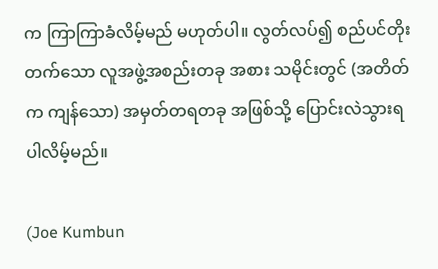က ကြာကြာခံလိမ့်မည် မဟုတ်ပါ။ လွတ်လပ်၍ စည်ပင်တိုးတက်သော လူအဖွဲ့အစည်းတခု အစား သမိုင်းတွင် (အတိတ်က ကျန်သော) အမှတ်တရတခု အဖြစ်သို့ ပြောင်းလဲသွားရပါလိမ့်မည်။

(Joe Kumbun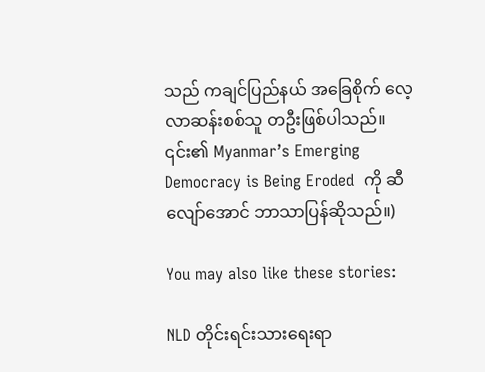သည် ကချင်ပြည်နယ် အခြေစိုက် လေ့လာဆန်းစစ်သူ တဦးဖြစ်ပါသည်။ ၎င်း၏ Myanmar’s Emerging Democracy is Being Eroded  ကို ဆီလျော်အောင် ဘာသာပြန်ဆိုသည်။)

You may also like these stories:

NLD တိုင်းရင်းသားရေးရာ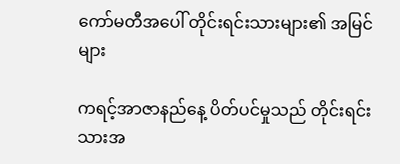ကော်မတီအပေါ် တိုင်းရင်းသားများ၏ အမြင်များ

ကရင့်အာဇာနည်နေ့ ပိတ်ပင်မှုသည် တိုင်းရင်းသားအ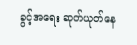ခွင့်အရေး ဆုတ်ယုတ်နေ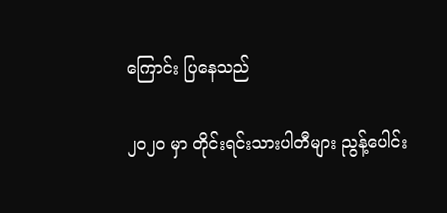ကြောင်း ပြနေသည်

၂၀၂၀ မှာ တိုင်းရင်းသားပါတီများ ညွန့်ပေါင်း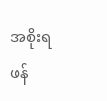အစိုးရ ဖန်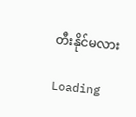တီးနိုင်မလား

Loading